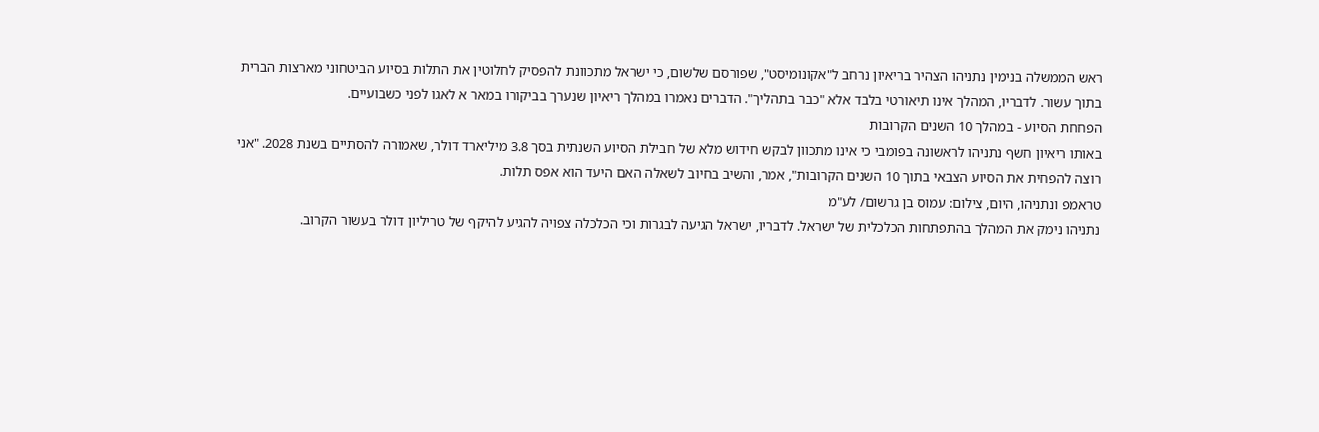ראש הממשלה בנימין נתניהו הצהיר בריאיון נרחב ל"אקונומיסט", שפורסם שלשום, כי ישראל מתכוונת להפסיק לחלוטין את התלות בסיוע הביטחוני מארצות הברית בתוך עשור. לדבריו, המהלך אינו תיאורטי בלבד אלא "כבר בתהליך". הדברים נאמרו במהלך ריאיון שנערך בביקורו במאר א לאגו לפני כשבועיים.
הפחחת הסיוע - במהלך 10 השנים הקרובות
באותו ריאיון חשף נתניהו לראשונה בפומבי כי אינו מתכוון לבקש חידוש מלא של חבילת הסיוע השנתית בסך 3.8 מיליארד דולר, שאמורה להסתיים בשנת 2028. "אני רוצה להפחית את הסיוע הצבאי בתוך 10 השנים הקרובות", אמר, והשיב בחיוב לשאלה האם היעד הוא אפס תלות.
טראמפ ונתניהו, היום, צילום: עמוס בן גרשום/ לע"מ
נתניהו נימק את המהלך בהתפתחות הכלכלית של ישראל. לדבריו, ישראל הגיעה לבגרות וכי הכלכלה צפויה להגיע להיקף של טריליון דולר בעשור הקרוב.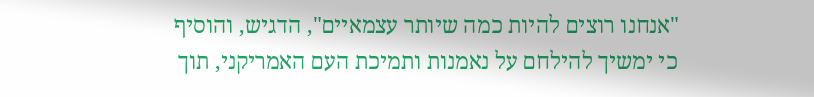"אנחנו רוצים להיות כמה שיותר עצמאיים", הדגיש, והוסיף כי ימשיך להילחם על נאמנות ותמיכת העם האמריקני, תוך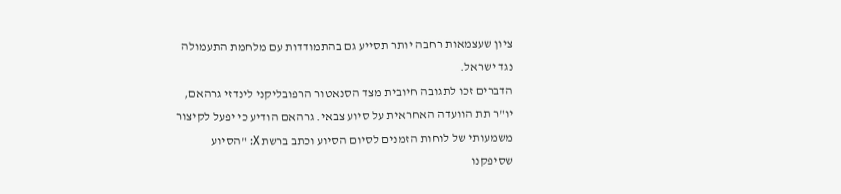ציון שעצמאות רחבה יותר תסייע גם בהתמודדות עם מלחמת התעמולה נגד ישראל.
הדברים זכו לתגובה חיובית מצד הסנאטור הרפובליקני לינדזי גרהאם, יו"ר תת הוועדה האחראית על סיוע צבאי. גרהאם הודיע כי יפעל לקיצור משמעותי של לוחות הזמנים לסיום הסיוע וכתב ברשת X: "הסיוע שסיפקנו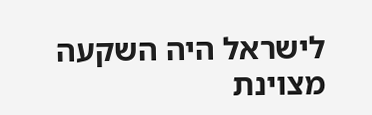לישראל היה השקעה מצוינת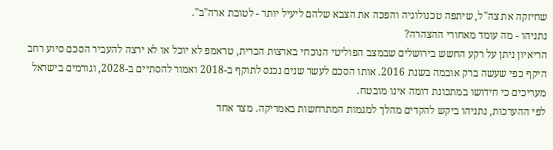שחיזקה את צה"ל, שיתפה טכנולוגיה והפכה את הצבא שלהם ליעיל יותר - לטובת ארה"ב".
נתניהו - מה עומד מאחורי ההצהרה?
הריאיון ניתן על רקע החשש בירושלים שבמצב הפוליטי הנוכחי בארצות הברית, טראמפ לא יוכל או לא ירצה להעביר הסכם סיוע רחב היקף כפי שעשה ברק אובמה בשנת 2016. אותו הסכם לעשר שנים נכנס לתוקף ב-2018 ואמור להסתיים ב-2028, וגורמים בישראל מעריכים כי חידושו במתכונת דומה אינו מובטח.
לפי ההערכות, נתניהו ביקש להקדים מהלך למגמות המתרחשות באמריקה. מצד אחד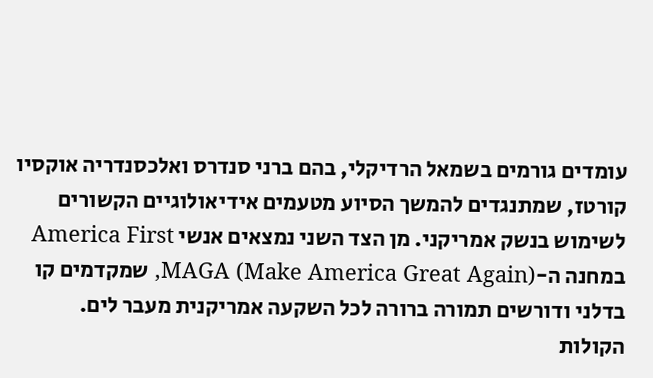עומדים גורמים בשמאל הרדיקלי, בהם ברני סנדרס ואלכסנדריה אוקסיו קורטז, שמתנגדים להמשך הסיוע מטעמים אידיאולוגיים הקשורים לשימוש בנשק אמריקני. מן הצד השני נמצאים אנשי America First במחנה ה-MAGA (Make America Great Again), שמקדמים קו בדלני ודורשים תמורה ברורה לכל השקעה אמריקנית מעבר לים.
הקולות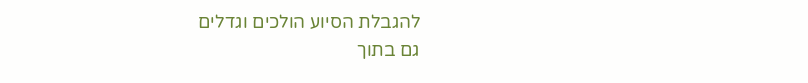להגבלת הסיוע הולכים וגדלים
גם בתוך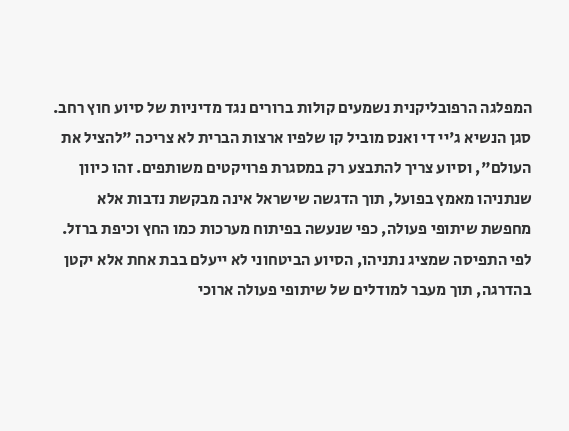המפלגה הרפובליקנית נשמעים קולות ברורים נגד מדיניות של סיוע חוץ רחב. סגן הנשיא ג'יי די ואנס מוביל קו שלפיו ארצות הברית לא צריכה "להציל את העולם", וסיוע צריך להתבצע רק במסגרת פרויקטים משותפים. זהו כיוון שנתניהו מאמץ בפועל, תוך הדגשה שישראל אינה מבקשת נדבות אלא מחפשת שיתופי פעולה, כפי שנעשה בפיתוח מערכות כמו החץ וכיפת ברזל.
לפי התפיסה שמציג נתניהו, הסיוע הביטחוני לא ייעלם בבת אחת אלא יקטן בהדרגה, תוך מעבר למודלים של שיתופי פעולה ארוכי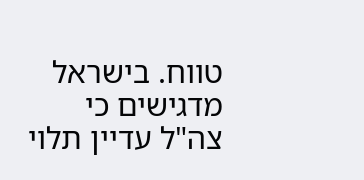טווח. בישראל מדגישים כי צה"ל עדיין תלוי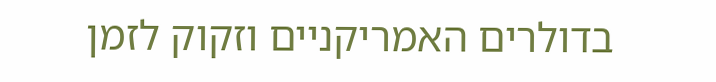בדולרים האמריקניים וזקוק לזמן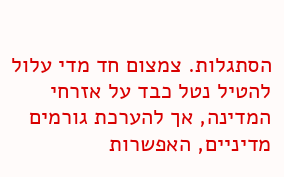הסתגלות. צמצום חד מדי עלול להטיל נטל כבד על אזרחי המדינה, אך להערכת גורמים מדיניים, האפשרות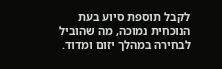לקבל תוספת סיוע בעת הנוכחית נמוכה, מה שהוביל לבחירה במהלך יזום ומדוד.